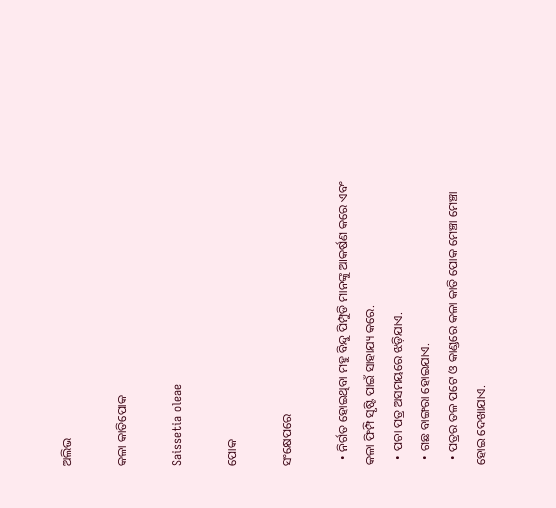ଅଲିଭ

କଳା କାତିପୋକ

Saissetia oleae

ପୋକ

ସଂକ୍ଷେପରେ

  • ନିର୍ଗତ ହୋଇଥିବା ମହୁ ବିନ୍ଦୁ ପିମ୍ପୁଡି ମାନଙ୍କୁ ଆକର୍ଷଣ କରେ ଏବଂ କଳା ଫିମ୍ପି ସୃଷ୍ଟି ପାଇଁ ସାହାଯ୍ୟ କରେ.
  • ପଚା ପତ୍ର ଅସମୟରେ ଝଡ଼ିଯାଏ.
  • ଗଛ ବାଙ୍ଗରା ହୋଇଯାଏ.
  • ପତ୍ରର ତଳ ପଟେ ଓ କାଣ୍ଡରେ କଳା କାତି ପୋକ ମେଞ୍ଚା ମେଞ୍ଚା ହୋଇ ଦେଖାଯାଏ.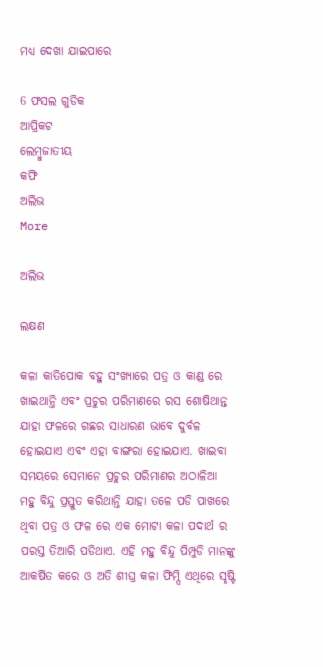ମଧ୍ୟ ଦେଖା ଯାଇପାରେ

6 ଫସଲ ଗୁଡିକ
ଆପ୍ରିକଟ
ଲେମ୍ବୁଜାତୀୟ
କଫି
ଅଲିଭ
More

ଅଲିଭ

ଲକ୍ଷଣ

କଳା କାତିପୋକ ବହୁ ସଂଖ୍ୟାରେ ପତ୍ର ଓ କାଣ୍ଡ ରେ ଖାଇଥାନ୍ତି ଏବଂ ପ୍ରଚୁର ପରିମାଣରେ ରସ ଶୋଷିଥାନ୍ତ ଯାହା ଫଳରେ ଗଛର ସାଧାରଣ ଭାବେ ଦୁର୍ବଳ ହୋଇଯାଏ ଏବଂ ଏହା ବାଙ୍ଗରା ହୋଇଯାଏ. ଖାଇବା ସମୟରେ ସେମାନେ ପ୍ରଚୁର ପରିମାଣର ଅଠାଳିଆ ମହୁ ବିନ୍ଦୁ ପ୍ରସ୍ତୁତ କରିଥାନ୍ତି ଯାହା ତଳେ ପଡି ପାଖରେ ଥିବା ପତ୍ର ଓ ଫଳ ରେ ଏକ ମୋଟା କଳା ପଦାର୍ଥ ର ପରସ୍ତ ତିଆରି ପଡିଥାଏ. ଏହି ମହୁ ବିନ୍ଦୁ ପିମ୍ପୁଡି ମାନଙ୍କୁ ଆକର୍ଷିତ କରେ ଓ ଅତି ଶୀଘ୍ର କଳା ଫିମ୍ପି ଏଥିରେ ସୃଷ୍ଟି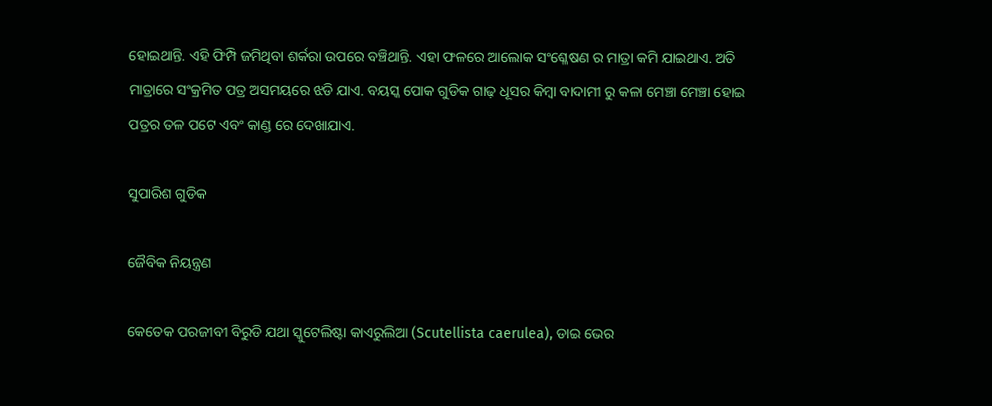ହୋଇଥାନ୍ତି. ଏହି ଫିମ୍ପି ଜମିଥିବା ଶର୍କରା ଉପରେ ବଞ୍ଚିଥାନ୍ତି. ଏହା ଫଳରେ ଆଲୋକ ସଂଶ୍ଳେଷଣ ର ମାତ୍ରା କମି ଯାଇଥାଏ. ଅତି ମାତ୍ରାରେ ସଂକ୍ରମିତ ପତ୍ର ଅସମୟରେ ଝଡି ଯାଏ. ବୟସ୍କ ପୋକ ଗୁଡିକ ଗାଢ଼ ଧୂସର କିମ୍ବା ବାଦାମୀ ରୁ କଳା ମେଞ୍ଚା ମେଞ୍ଚା ହୋଇ ପତ୍ରର ତଳ ପଟେ ଏବଂ କାଣ୍ଡ ରେ ଦେଖାଯାଏ.

ସୁପାରିଶ ଗୁଡିକ

ଜୈବିକ ନିୟନ୍ତ୍ରଣ

କେତେକ ପରଜୀବୀ ବିରୁଡି ଯଥା ସ୍କୁଟେଲିଷ୍ଟା କାଏରୁଲିଆ (Scutellista caerulea), ଡାଇ ଭେର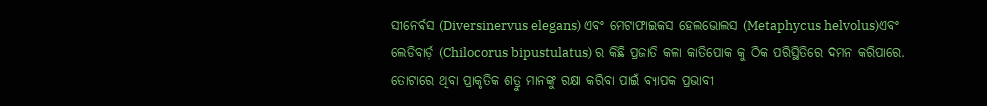ସୀନେର୍ଵସ (Diversinervus elegans) ଏବଂ ମେଟାଫାଇକସ ହେଲଭୋଲସ (Metaphycus helvolus)ଏବଂ ଲେଡିବାର୍ଡ଼ (Chilocorus bipustulatus) ର କିଛି ପ୍ରଜାତି କଳା କାତିପୋକ କୁ ଠିକ ପରିସ୍ଥିତିରେ ଦମନ କରିପାରେ. ତୋଟାରେ ଥିବା ପ୍ରାକୃତିକ ଶତ୍ରୁ ମାନଙ୍କୁ ରକ୍ଷା କରିବା ପାଇଁ ବ୍ୟାପକ ପ୍ରଭାବୀ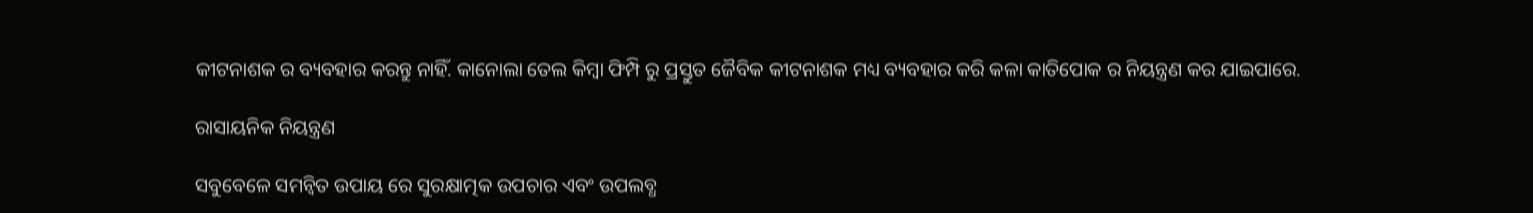କୀଟନାଶକ ର ବ୍ୟବହାର କରନ୍ତୁ ନାହିଁ. କାନୋଲା ତେଲ କିମ୍ବା ଫିମ୍ପି ରୁ ପ୍ରସ୍ତୁତ ଜୈବିକ କୀଟନାଶକ ମଧ୍ୟ ବ୍ୟବହାର କରି କଳା କାତିପୋକ ର ନିୟନ୍ତ୍ରଣ କର ଯାଇପାରେ.

ରାସାୟନିକ ନିୟନ୍ତ୍ରଣ

ସବୁବେଳେ ସମନ୍ବିତ ଉପାୟ ରେ ସୁରକ୍ଷାତ୍ମକ ଉପଚାର ଏବଂ ଉପଲବ୍ଧ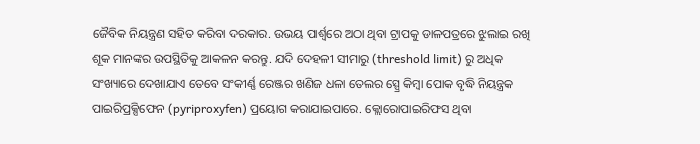ଜୈବିକ ନିୟନ୍ତ୍ରଣ ସହିତ କରିବା ଦରକାର. ଉଭୟ ପାର୍ଶ୍ୱରେ ଅଠା ଥିବା ଟ୍ରାପକୁ ଡାଳପତ୍ରରେ ଝୁଲାଇ ରଖି ଶୂକ ମାନଙ୍କର ଉପସ୍ଥିତିକୁ ଆକଳନ କରନ୍ତୁ. ଯଦି ଦେହଳୀ ସୀମାରୁ (threshold limit) ରୁ ଅଧିକ ସଂଖ୍ୟାରେ ଦେଖାଯାଏ ତେବେ ସଂକୀର୍ଣ୍ଣ ରେଞ୍ଜର ଖଣିଜ ଧଳା ତେଲର ସ୍ପ୍ରେ କିମ୍ବା ପୋକ ବୃଦ୍ଧି ନିୟନ୍ତ୍ରକ ପାଇରିପ୍ରକ୍ସିଫେନ (pyriproxyfen) ପ୍ରୟୋଗ କରାଯାଇପାରେ. କ୍ଲୋରୋପାଇରିଫସ ଥିବା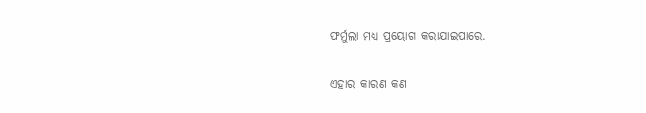ଫର୍ମୁଲା ମଧ୍ୟ ପ୍ରୟୋଗ କରାଯାଇପାରେ.

ଏହାର କାରଣ କଣ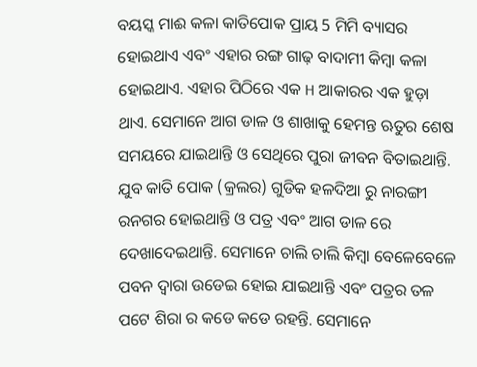ବୟସ୍କ ମାଈ କଳା କାତିପୋକ ପ୍ରାୟ 5 ମିମି ବ୍ୟାସର ହୋଇଥାଏ ଏବଂ ଏହାର ରଙ୍ଗ ଗାଢ଼ ବାଦାମୀ କିମ୍ବା କଳା ହୋଇଥାଏ. ଏହାର ପିଠିରେ ଏକ H ଆକାରର ଏକ ହୁଡ଼ା ଥାଏ. ସେମାନେ ଆଗ ଡାଳ ଓ ଶାଖାକୁ ହେମନ୍ତ ଋତୁର ଶେଷ ସମୟରେ ଯାଇଥାନ୍ତି ଓ ସେଥିରେ ପୁରା ଜୀବନ ବିତାଇଥାନ୍ତି. ଯୁବ କାତି ପୋକ (କ୍ରଲର) ଗୁଡିକ ହଳଦିଆ ରୁ ନାରଙ୍ଗୀ ରନଗର ହୋଇଥାନ୍ତି ଓ ପତ୍ର ଏବଂ ଆଗ ଡାଳ ରେ ଦେଖାଦେଇଥାନ୍ତି. ସେମାନେ ଚାଲି ଚାଲି କିମ୍ବା ବେଳେବେଳେ ପବନ ଦ୍ୱାରା ଉଡେଇ ହୋଇ ଯାଇଥାନ୍ତି ଏବଂ ପତ୍ରର ତଳ ପଟେ ଶିରା ର କଡେ କଡେ ରହନ୍ତି. ସେମାନେ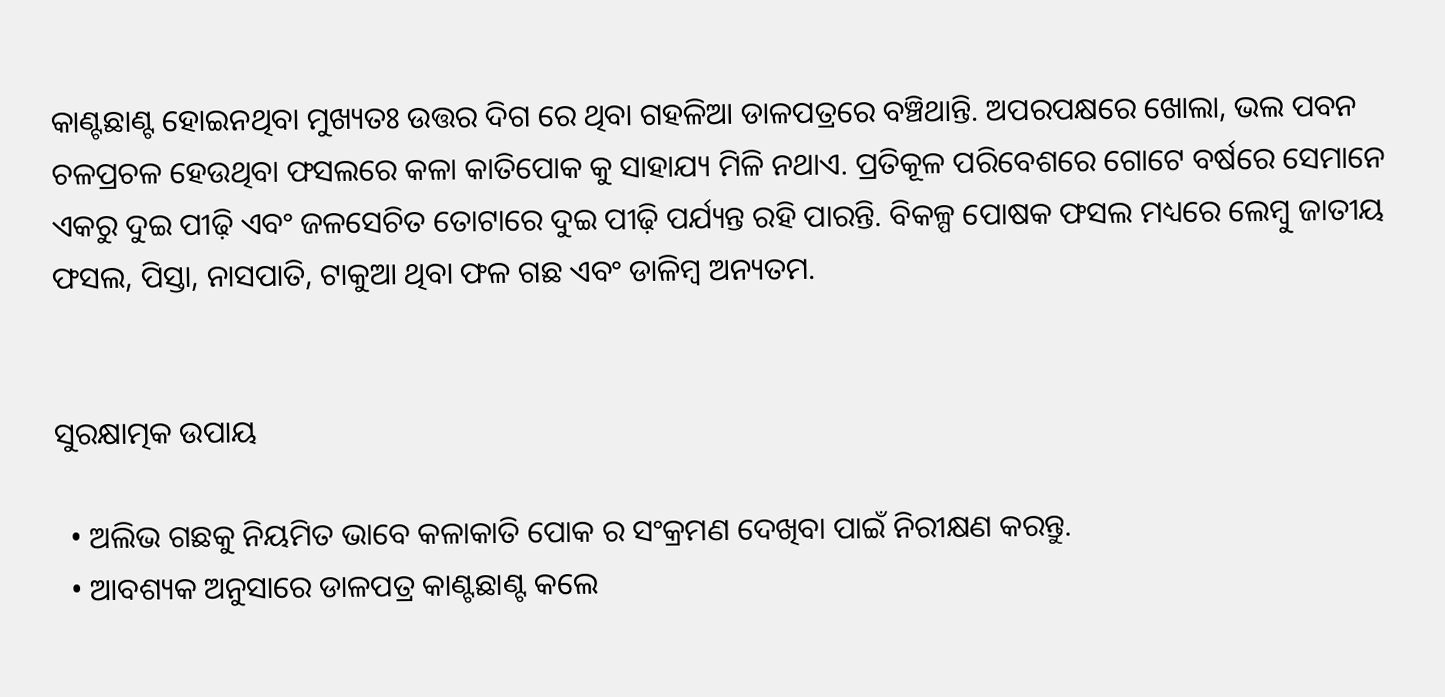କାଣ୍ଟଛାଣ୍ଟ ହୋଇନଥିବା ମୁଖ୍ୟତଃ ଉତ୍ତର ଦିଗ ରେ ଥିବା ଗହଳିଆ ଡାଳପତ୍ରରେ ବଞ୍ଚିଥାନ୍ତି. ଅପରପକ୍ଷରେ ଖୋଲା, ଭଲ ପବନ ଚଳପ୍ରଚଳ ହେଉଥିବା ଫସଲରେ କଳା କାତିପୋକ କୁ ସାହାଯ୍ୟ ମିଳି ନଥାଏ. ପ୍ରତିକୂଳ ପରିବେଶରେ ଗୋଟେ ବର୍ଷରେ ସେମାନେ ଏକରୁ ଦୁଇ ପୀଢ଼ି ଏବଂ ଜଳସେଚିତ ତୋଟାରେ ଦୁଇ ପୀଢ଼ି ପର୍ଯ୍ୟନ୍ତ ରହି ପାରନ୍ତି. ବିକଳ୍ପ ପୋଷକ ଫସଲ ମଧ୍ୟରେ ଲେମ୍ବୁ ଜାତୀୟ ଫସଲ, ପିସ୍ତା, ନାସପାତି, ଟାକୁଆ ଥିବା ଫଳ ଗଛ ଏବଂ ଡାଳିମ୍ବ ଅନ୍ୟତମ.


ସୁରକ୍ଷାତ୍ମକ ଉପାୟ

  • ଅଲିଭ ଗଛକୁ ନିୟମିତ ଭାବେ କଳାକାତି ପୋକ ର ସଂକ୍ରମଣ ଦେଖିବା ପାଇଁ ନିରୀକ୍ଷଣ କରନ୍ତୁ.
  • ଆବଶ୍ୟକ ଅନୁସାରେ ଡାଳପତ୍ର କାଣ୍ଟଛାଣ୍ଟ କଲେ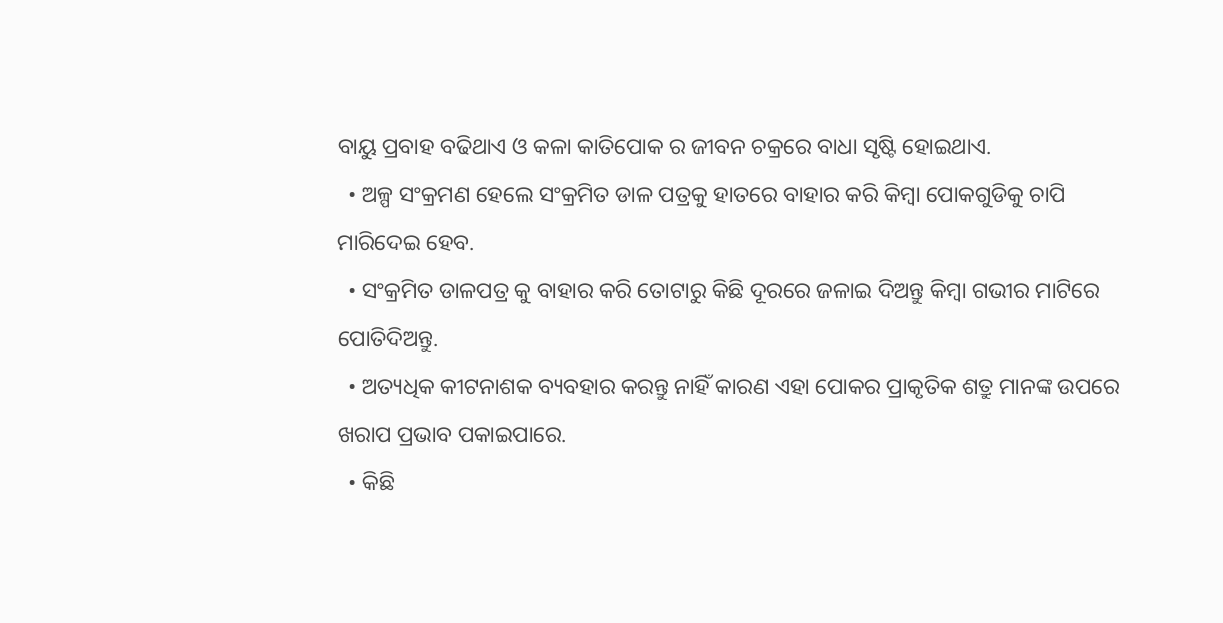ବାୟୁ ପ୍ରବାହ ବଢିଥାଏ ଓ କଳା କାତିପୋକ ର ଜୀବନ ଚକ୍ରରେ ବାଧା ସୃଷ୍ଟି ହୋଇଥାଏ.
  • ଅଳ୍ପ ସଂକ୍ରମଣ ହେଲେ ସଂକ୍ରମିତ ଡାଳ ପତ୍ରକୁ ହାତରେ ବାହାର କରି କିମ୍ବା ପୋକଗୁଡିକୁ ଚାପି ମାରିଦେଇ ହେବ.
  • ସଂକ୍ରମିତ ଡାଳପତ୍ର କୁ ବାହାର କରି ତୋଟାରୁ କିଛି ଦୂରରେ ଜଳାଇ ଦିଅନ୍ତୁ କିମ୍ବା ଗଭୀର ମାଟିରେ ପୋତିଦିଅନ୍ତୁ.
  • ଅତ୍ୟଧିକ କୀଟନାଶକ ବ୍ୟବହାର କରନ୍ତୁ ନାହିଁ କାରଣ ଏହା ପୋକର ପ୍ରାକୃତିକ ଶତ୍ରୁ ମାନଙ୍କ ଉପରେ ଖରାପ ପ୍ରଭାବ ପକାଇପାରେ.
  • କିଛି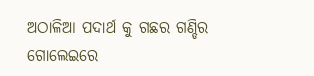ଅଠାଳିଆ ପଦାର୍ଥ କୁ ଗଛର ଗଣ୍ଡିର ଗୋଲେଇରେ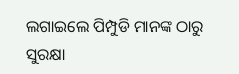ଲଗାଇଲେ ପିମ୍ପୁଡି ମାନଙ୍କ ଠାରୁ ସୁରକ୍ଷା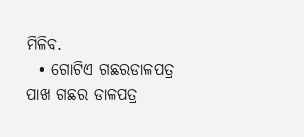ମିଳିବ.
  • ଗୋଟିଏ ଗଛରଡାଳପତ୍ର ପାଖ ଗଛର ଡାଳପତ୍ର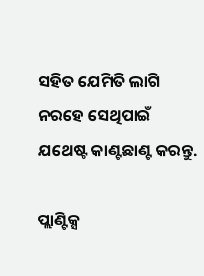ସହିତ ଯେମିତି ଲାଗି ନରହେ ସେଥିପାଇଁ ଯଥେଷ୍ଟ କାଣ୍ଟଛାଣ୍ଟ କରନ୍ତୁ.

ପ୍ଲାଣ୍ଟିକ୍ସ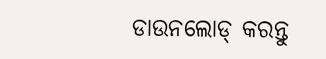ଡାଉନଲୋଡ୍ କରନ୍ତୁ